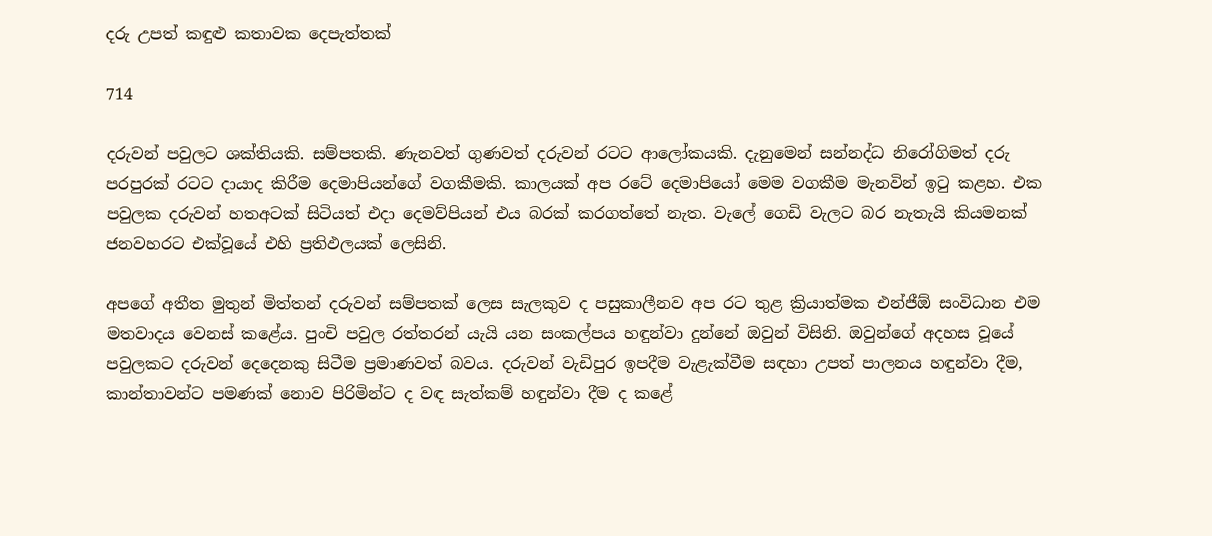දරු උපත් කඳුළු කතාවක දෙපැත්තක්

714

දරුවන් පවුලට ශක්තියකි. සම්පතකි. ණැනවත් ගුණවත් දරුවන් රටට ආලෝකයකි. දැනුමෙන් සන්නද්ධ නිරෝගිමත් දරු පරපුරක් රටට දායාද කිරීම දෙමාපියන්ගේ වගකීමකි. කාලයක් අප රටේ දෙමාපියෝ මෙම වගකීම මැනවින් ඉටු කළහ. එක පවුලක දරුවන් හතඅටක් සිටියත් එදා දෙමව්පියන් එය බරක් කරගත්තේ නැත. වැලේ ගෙඩි වැලට බර නැතැයි කියමනක් ජනවහරට එක්වූයේ එහි ප්‍රතිඵලයක් ලෙසිනි.

අපගේ අතීත මුතුන් මිත්තන් දරුවන් සම්පතක් ලෙස සැලකුව ද පසුකාලීනව අප රට තුළ ක්‍රියාත්මක එන්ජීඕ සංවිධාන එම මතවාදය වෙනස් කළේය. පුංචි පවුල රත්තරන් යැයි යන සංකල්පය හඳුන්වා දුන්නේ ඔවුන් විසිනි. ඔවුන්ගේ අදහස වූයේ පවුලකට දරුවන් දෙදෙනකු සිටීම ප්‍රමාණවත් බවය. දරුවන් වැඩිපුර ඉපදීම වැළැක්වීම සඳහා උපත් පාලනය හඳුන්වා දීම, කාන්තාවන්ට පමණක් නොව පිරිමින්ට ද වඳ සැත්කම් හඳුන්වා දීම ද කළේ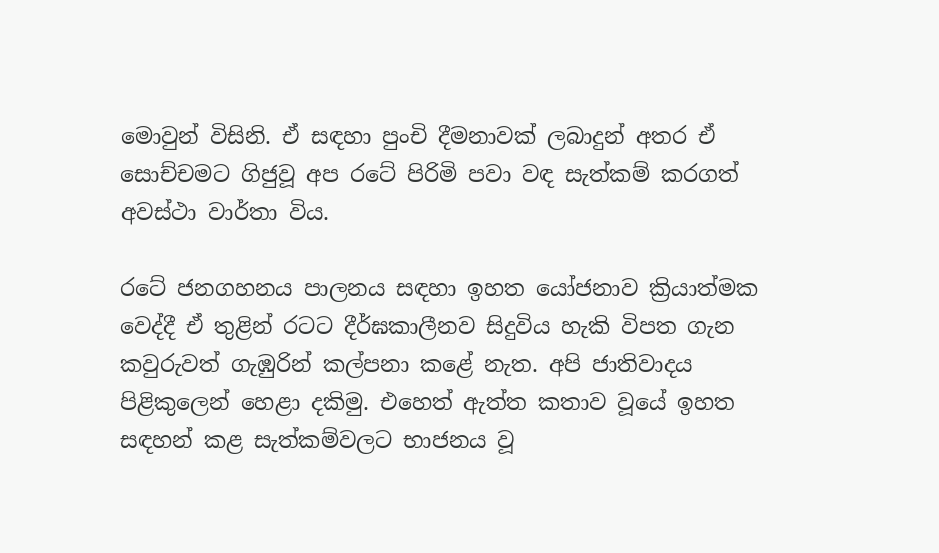මොවුන් විසිනි. ඒ සඳහා පුංචි දීමනාවක් ලබාදුන් අතර ඒ සොච්චමට ගිජුවූ අප රටේ පිරිමි පවා වඳ සැත්කම් කරගත් අවස්ථා වාර්තා විය.

රටේ ජනගහනය පාලනය සඳහා ඉහත යෝජනාව ක්‍රියාත්මක වෙද්දී ඒ තුළින් රටට දීර්ඝකාලීනව සිදුවිය හැකි විපත ගැන කවුරුවත් ගැඹුරින් කල්පනා කළේ නැත. අපි ජාතිවාදය පිළිකුලෙන් හෙළා දකිමු. එහෙත් ඇත්ත කතාව වූයේ ඉහත සඳහන් කළ සැත්කම්වලට භාජනය වූ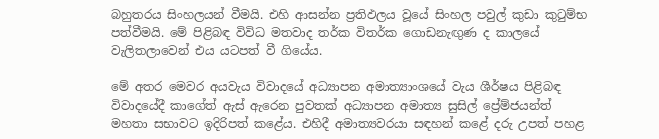බහුතරය සිංහලයන් වීමයි. එහි ආසන්න ප්‍රතිඵලය වූයේ සිංහල පවුල් කුඩා කුටුම්භ පත්වීමයි. මේ පිළිබඳ විවිධ මතවාද තර්ක විතර්ක ගොඩනැඟුණ ද කාලයේ වැලිතලාවෙන් එය යටපත් වී ගියේය.

මේ අතර මෙවර අයවැය විවාදයේ අධ්‍යාපන අමාත්‍යාංශයේ වැය ශීර්ෂය පිළිබඳ විවාදයේදී කාගේත් ඇස් ඇරෙන පුවතක් අධ්‍යාපන අමාත්‍ය සුසිල් ප්‍රේම්ජයන්ත් මහතා සභාවට ඉදිරිපත් කළේය. එහිදී අමාත්‍යවරයා සඳහන් කළේ දරු උපත් පහළ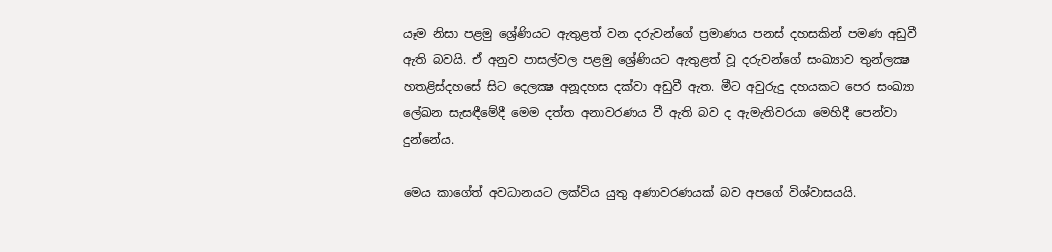යෑම නිසා පළමු ශ්‍රේණියට ඇතුළත් වන දරුවන්ගේ ප්‍රමාණය පනස් දහසකින් පමණ අඩුවී ඇති බවයි. ඒ අනුව පාසල්වල පළමු ශ්‍රේණියට ඇතුළත් වූ දරුවන්ගේ සංඛ්‍යාව තුන්ලක්‍ෂ හතළිස්දහසේ සිට දෙලක්‍ෂ අනූදහස දක්වා අඩුවී ඇත. මීට අවුරුදු දහයකට පෙර සංඛ්‍යා ලේඛන සැසඳීමේදී මෙම දත්ත අනාවරණය වී ඇති බව ද ඇමැතිවරයා මෙහිදී පෙන්වා දුන්නේය.

මෙය කාගේත් අවධානයට ලක්විය යුතු අණාවරණයක් බව අපගේ විශ්වාසයයි.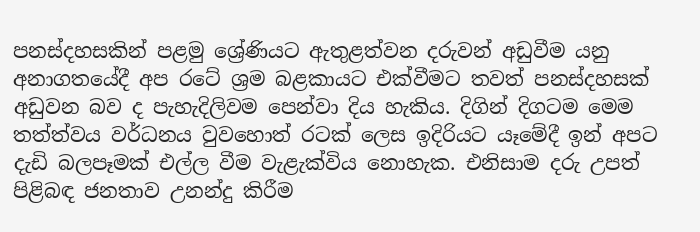පනස්දහසකින් පළමු ශ්‍රේණියට ඇතුළත්වන දරුවන් අඩුවීම යනු අනාගතයේදී අප රටේ ශ්‍රම බළකායට එක්වීමට තවත් පනස්දහසක් අඩුවන බව ද පැහැදිලිවම පෙන්වා දිය හැකිය. දිගින් දිගටම මෙම තත්ත්වය වර්ධනය වුවහොත් රටක් ලෙස ඉදිරියට යෑමේදී ඉන් අපට දැඩි බලපෑමක් එල්ල වීම වැළැක්විය නොහැක. එනිසාම දරු උපත් පිළිබඳ ජනතාව උනන්දු කිරීම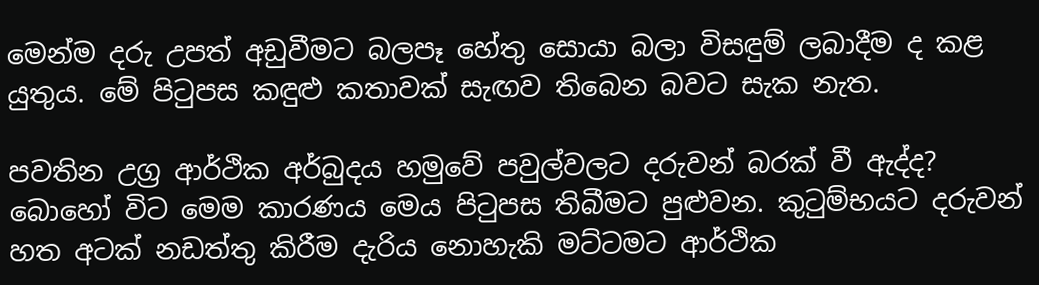මෙන්ම දරු උපත් අඩුවීමට බලපෑ හේතු සොයා බලා විසඳුම් ලබාදීම ද කළ යුතුය. මේ පිටුපස කඳුළු කතාවක් සැඟව තිබෙන බවට සැක නැත.

පවතින උග්‍ර ආර්ථික අර්බුදය හමුවේ පවුල්වලට දරුවන් බරක් වී ඇද්ද? බොහෝ විට මෙම කාරණය මෙය පිටුපස තිබීමට පුළුවන. කුටුම්භයට දරුවන් හත අටක් නඩත්තු කිරීම දැරිය නොහැකි මට්ටමට ආර්ථික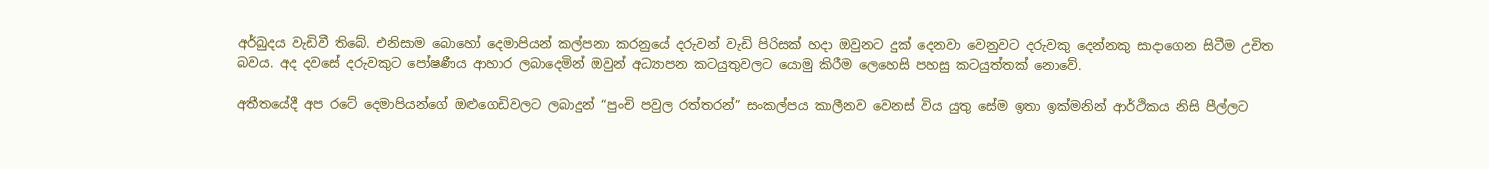අර්බුදය වැඩිවී තිබේ. එනිසාම බොහෝ දෙමාපියන් කල්පනා කරනුයේ දරුවන් වැඩි පිරිසක් හදා ඔවුනට දුක් දෙනවා වෙනුවට දරුවකු දෙන්නකු සාදාගෙන සිටීම උචිත බවය. අද දවසේ දරුවකුට පෝෂණීය ආහාර ලබාදෙමින් ඔවුන් අධ්‍යාපන කටයුතුවලට යොමු කිරීම ලෙහෙසි පහසු කටයුත්තක් නොවේ.

අතීතයේදී අප රටේ දෙමාපියන්ගේ ඔළුගෙඩිවලට ලබාදුන් “පුංචි පවුල රත්තරන්” සංකල්පය කාලීනව වෙනස් විය යුතු සේම ඉතා ඉක්මනින් ආර්ථිකය නිසි පීල්ලට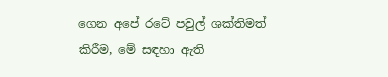ගෙන අපේ රටේ පවුල් ශක්තිමත් කිරීම, මේ සඳහා ඇති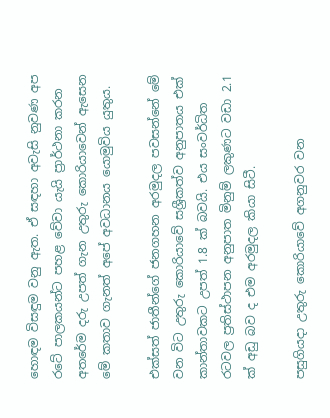හොඳම විසඳුම වනු ඇත. ඒ සඳහා අවැසි නුවණ අප රටේ පාලකයන්ට පහළ වේවා යැයි ප්‍රාර්ථනා කරන අතරේම දරු උපත් ගැන උතුරු කොරියාවෙන් ඇසෙන මේ කතාව ගැනත් අපේ අවධානය යොමුවිය යුතුය.

එක්සත් ජාතීන්ගේ ජනගහන අරමුදල පවසන්නේ මේ වන විට උතුරු කොරියාවේ සශ්‍රීකත්ව අනුපාතය එක් කාන්තාවකට උපත් 1.8 ක් බවයි. එය සංවර්ධිත රටවල ප්‍රතිස්ථාපන අනුපාත මිනුම් ලකුණට වඩා 2.1 ක් අඩු බව ද එම අරමුදල කියා සිටී.

පසුගියදා උතුරු කොරියාවේ අගනුවර වන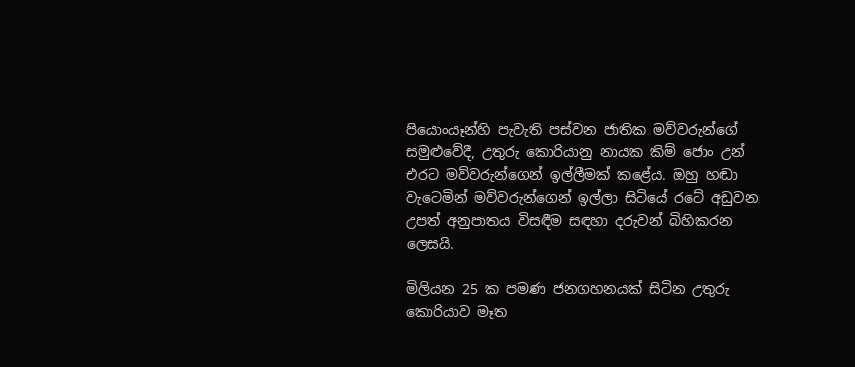පියොංයෑන්හි පැවැති පස්වන ජාතික මව්වරුන්ගේ සමුළුවේදී, උතුරු කොරියානු නායක කිම් ජොං උන් එරට මව්වරුන්ගෙන් ඉල්ලීමක් කළේය. ඔහු හඬා වැටෙමින් මව්වරුන්ගෙන් ඉල්ලා සිටියේ රටේ අඩුවන උපත් අනුපාතය විසඳීම සඳහා දරුවන් බිහිකරන ලෙසයි.

මිලියන 25 ක පමණ ජනගහනයක් සිටින උතුරු කොරියාව මෑත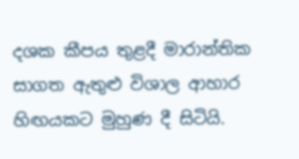දශක කීපය තුළදී මාරාන්තික සාගත ඇතුළු විශාල ආහාර හිඟයකට මුහුණ දී සිටියි.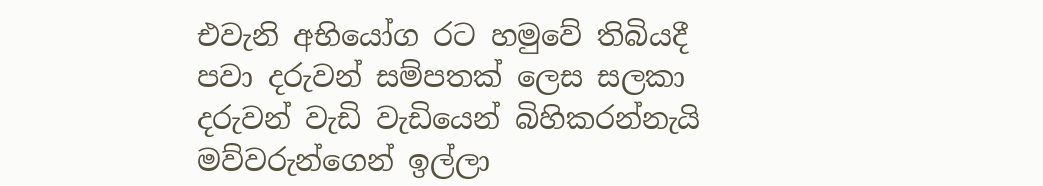එවැනි අභියෝග රට හමුවේ තිබියදී පවා දරුවන් සම්පතක් ලෙස සලකා දරුවන් වැඩි වැඩියෙන් බිහිකරන්නැයි මව්වරුන්ගෙන් ඉල්ලා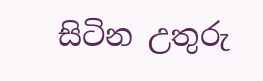සිටින උතුරු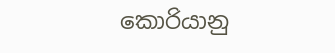කොරියානු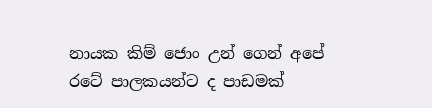නායක කිම් ජොං උන් ගෙන් අපේ රටේ පාලකයන්ට ද පාඩමක්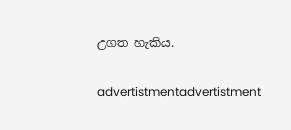උගත හැකිය.

advertistmentadvertistment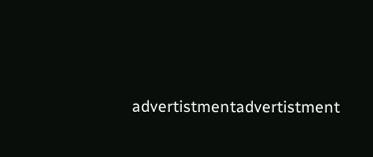advertistmentadvertistment